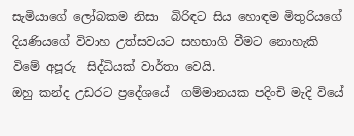සැමියාගේ ලෝබකම නිසා  බිරිඳට සිය හොඳම මිතුරියගේ දියණියගේ විවාහ උත්සවයට සහභාගි වීමට නොහැකි විමේ අපූරු  සිද්ධියක් වාර්තා වෙයි.
ඔහු කන්ද උඩරට ප්‍රදේශයේ  ගම්මානයක පදිංචි මැදි වියේ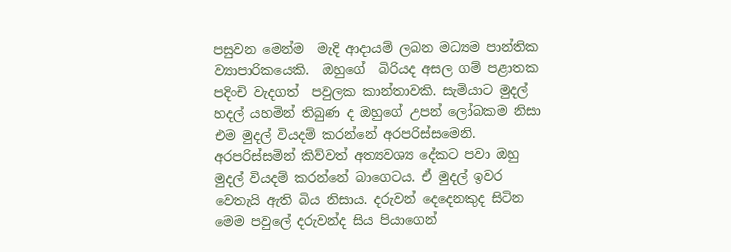පසුවන මෙන්ම  මැදි ආදායම් ලබන මධ්‍යම පාන්තික ව්‍යාපාරිකයෙකි.  ඔහුගේ  බිරියද අසල ගම් පළාතක පදිංචි වැදගත්  පවුලක කාන්තාවකි. සැමියාට මුදල් හදල් යහමින් තිබුණ ද ඔහුගේ උපන් ලෝබකම නිසා එම මුදල් වියදම් කරන්නේ අරපරිස්සමෙනි. අරපරිස්සමින් කිව්වත් අත්‍යවශ්‍ය දේකට පවා ඔහු මුදල් වියදම් කරන්නේ බාගෙටය. ඒ මුදල් ඉවර වෙතැයි ඇති බිය නිසාය. දරුවන් දෙදෙනකුද සිටින මෙම පවුලේ දරුවන්ද සිය පියාගෙන්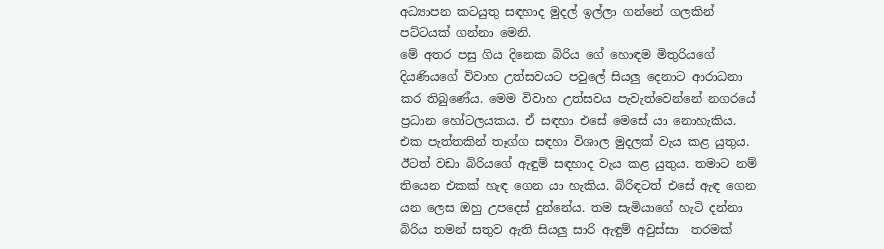අධ්‍යාපන කටයුතු සඳහාද මුදල් ඉල්ලා ගන්නේ ගලකින් පට්ටයක් ගන්නා මෙනි.
මේ අතර පසු ගිය දිනෙක බිරිය ගේ හොඳම මිතුරියගේ දියණියගේ විවාහ උත්සවයට පවුලේ සියලු‍ දෙනාට ආරාධනා කර තිබුණේය. මෙම විවාහ උත්සවය පැවැත්වෙන්නේ නගරයේ ප්‍රධාන හෝටලයකය. ඒ සඳහා එසේ මෙසේ යා නොහැකිය. එක පැත්තකින් තෑග්ග සඳහා විශාල මුදලක් වැය කළ යුතුය.
ඊටත් වඩා බිරියගේ ඇඳුම් සඳහාද වැය කළ යුතුය. තමාට නම් තියෙන එකක් හැඳ ගෙන යා හැකිය. බිරිඳටත් එසේ ඇඳ ගෙන යන ලෙස ඔහු උපදෙස් දුන්නේය. තම සැමියාගේ හැටි දන්නා බිරිය තමන් සතුව ඇති සියලු‍ සාරි ඇඳුම් අවුස්සා  තරමක්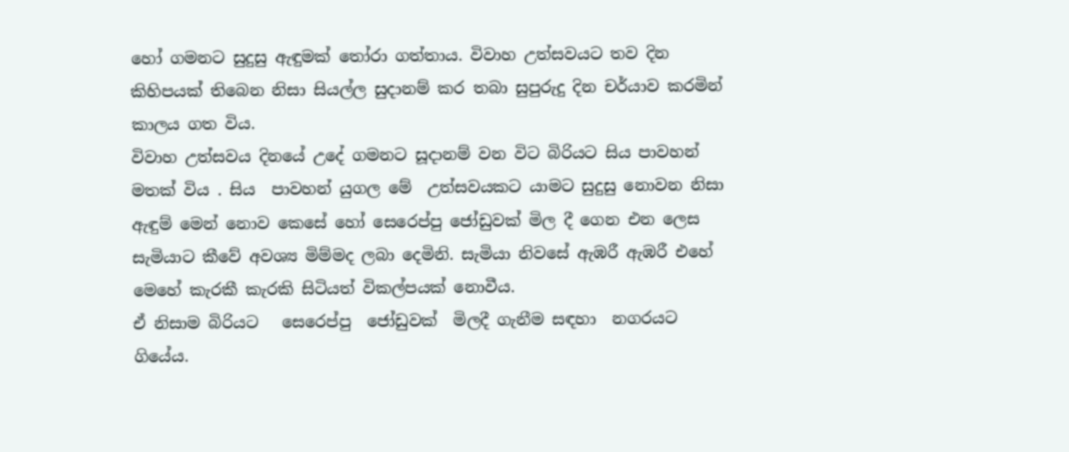හෝ ගමනට සුදුසු ඇඳුමක් තෝරා ගත්තාය. විවාහ උත්සවයට තව දින කිහිපයක් තිබෙන නිසා සියල්ල සුදානම් කර තබා සුපුරුදු දින චර්යාව කරමින් කාලය ගත විය.
විවාහ උත්සවය දිනයේ උදේ ගමනට සූදානම් වන විට බිරියට සිය පාවහන් මතක් විය . සිය  පාවහන් යුගල මේ  උත්සවයකට යාමට සුදුසු නොවන නිසා ඇඳුම් මෙන් නොව කෙසේ හෝ සෙරෙප්පු ජෝඩුවක් මිල දී ගෙන එන ලෙස සැමියාට කීවේ අවශ්‍ය මිම්මද ලබා දෙමිනි. සැමියා නිවසේ ඇඹරී ඇඹරී එහේ මෙහේ කැරකී කැරකි සිටියත් විකල්පයක් නොවීය.
ඒ නිසාම බිරියට   සෙරෙප්පු  ජෝඩුවක්  මිලදී ගැනීම සඳහා  නගරයට ගියේය.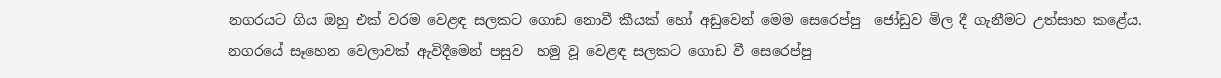නගරයට ගිය ඔහු එක් වරම වෙළඳ සලකට ගොඩ නොවී කීයක් හෝ අඩුවෙන් මෙම සෙරෙප්පු  ජෝඩුව මිල දී ගැනීමට උත්සාහ කළේය. නගරයේ සෑහෙන වෙලාවක් ඇවිදීමෙන් පසුව  හමු වූ වෙළඳ සලකට ගොඩ වී සෙරෙප්පු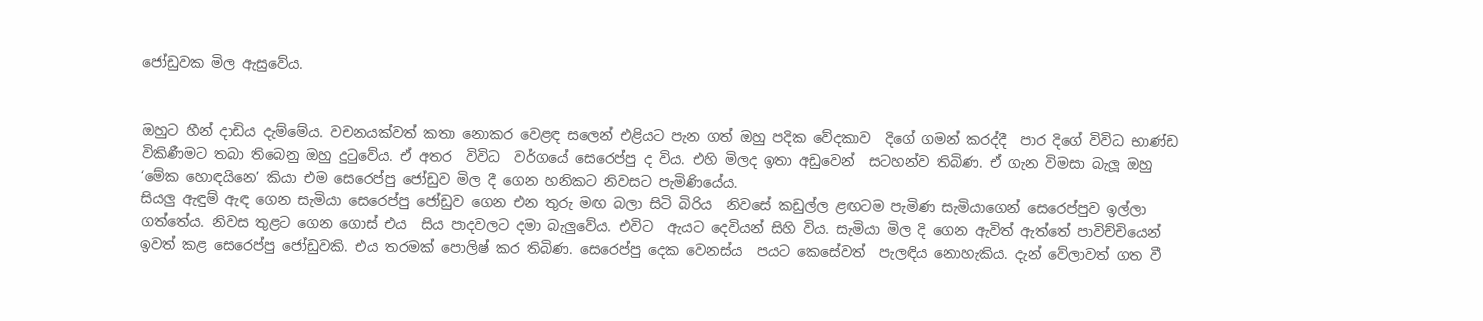ජෝඩුවක මිල ඇසුවේය.


ඔහුට හීන් දාඩිය දැම්මේය. වචනයක්වත් කතා නොකර වෙළඳ සලෙන් එළියට පැන ගත් ඔහු පදික වේදකාව  දිගේ ගමන් කරද්දී  පාර දිගේ විවිධ භාණ්ඩ විකිණීමට තබා තිබෙනු ඔහු දුටුවේය. ඒ අතර  විවිධ  වර්ගයේ සෙරෙප්පු ද විය. එහි මිලද ඉතා අඩුවෙන්  සටහන්ව තිබිණ. ඒ ගැන විමසා බැලූ ඔහු ‘මේක හොඳයිනෙ’ කියා එම සෙරෙප්පු ජෝඩුව මිල දී ගෙන හනිකට නිවසට පැමිණියේය.
සියලු‍ ඇඳුම් ඇඳ ගෙන සැමියා සෙරෙප්පු ජෝඩුව ගෙන එන තුරු මඟ බලා සිටි බිරිය  නිවසේ කඩුල්ල ළඟටම පැමිණ සැමියාගෙන් සෙරෙප්පුව ඉල්ලා ගත්තේය. නිවස තුළට ගෙන ගොස් එය  සිය පාදවලට දමා බැලු‍වේය. එවිට  ඇයට දෙවියන් සිහි විය. සැමියා මිල දි ගෙන ඇවිත් ඇත්තේ පාවිච්චියෙන් ඉවත් කළ සෙරෙප්පු ජෝඩුවකි. එය තරමක් පොලිෂ් කර තිබිණ. සෙරෙප්පු දෙක වෙනස්ය  පයට කෙසේවත්  පැලඳිය නොහැකිය. දැන් වේලාවත් ගත වී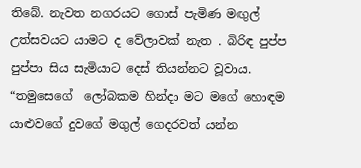තිබේ. නැවත නගරයට ගොස් පැමිණ මඟුල් උත්සවයට යාමට ද වේලාවක් නැත . බිරිඳ පුප්ප පුප්පා සිය සැමියාට දෙස් තියන්නට වූවාය. “තමුසෙගේ  ලෝබකම හින්දා මට මගේ හොඳම යාළුවගේ දුවගේ මගුල් ගෙදරවත් යන්න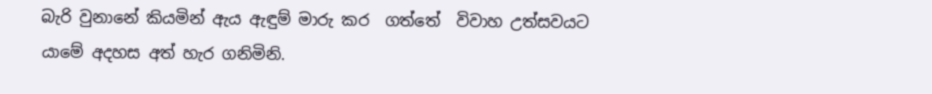බැරි වුනානේ කියමින් ඇය ඇඳුම් මාරු කර  ගත්තේ  විවාහ උත්සවයට යාමේ අදහස අත් හැර ගනිමිනි.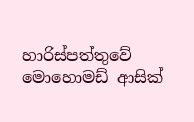හාරිස්පත්තුවේ මොහොමඩ් ආසික්